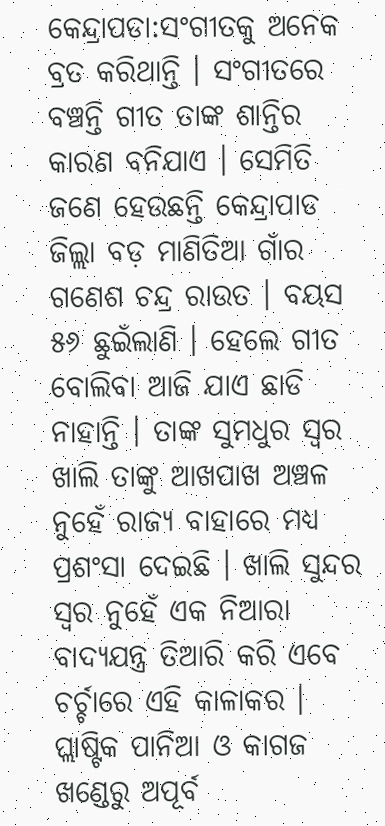କେନ୍ଦ୍ରାପଡା:ସଂଗୀତକୁ ଅନେକ ବ୍ରତ କରିଥାନ୍ତି । ସଂଗୀତରେ ବଞ୍ଚନ୍ତି ଗୀତ ତାଙ୍କ ଶାନ୍ତିର କାରଣ ବନିଯାଏ । ସେମିତି ଜଣେ ହେଉଛନ୍ତି କେନ୍ଦ୍ରାପାଡ ଜିଲ୍ଲା ବଡ଼ ମାଣିତିଆ ଗାଁର ଗଣେଶ ଚନ୍ଦ୍ର ରାଉତ । ବୟସ ୫୬ ଛୁଇଁଲାଣି । ହେଲେ ଗୀତ ବୋଲିବା ଆଜି ଯାଏ ଛାଡି ନାହାନ୍ତି । ତାଙ୍କ ସୁମଧୁର ସ୍ବର ଖାଲି ତାଙ୍କୁ ଆଖପାଖ ଅଞ୍ଚଳ ନୁହେଁ ରାଜ୍ୟ ବାହାରେ ମଧ୍ୟ ପ୍ରଶଂସା ଦେଇଛି । ଖାଲି ସୁନ୍ଦର ସ୍ବର ନୁହେଁ ଏକ ନିଆରା ବାଦ୍ୟଯନ୍ତ୍ର ତିଆରି କରି ଏବେ ଚର୍ଚ୍ଚାରେ ଏହି କାଳାକର । ପ୍ଲାଷ୍ଟିକ ପାନିଆ ଓ କାଗଜ ଖଣ୍ଡେରୁ ଅପୂର୍ବ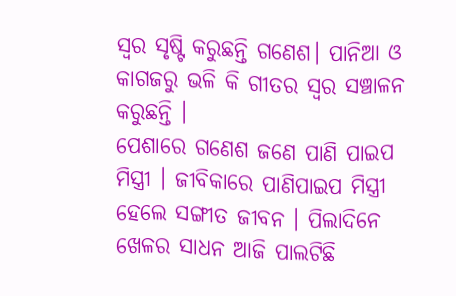ସ୍ବର ସୃଷ୍ଟି କରୁଛନ୍ତି ଗଣେଶ। ପାନିଆ ଓ କାଗଜରୁ ଭଳି କି ଗୀତର ସ୍ବର ସଞ୍ଚାଳନ କରୁଛନ୍ତି ।
ପେଶାରେ ଗଣେଶ ଜଣେ ପାଣି ପାଇପ ମିସ୍ତ୍ରୀ । ଜୀବିକାରେ ପାଣିପାଇପ ମିସ୍ତ୍ରୀ ହେଲେ ସଙ୍ଗୀତ ଜୀବନ । ପିଲାଦିନେ ଖେଳର ସାଧନ ଆଜି ପାଲଟିଛି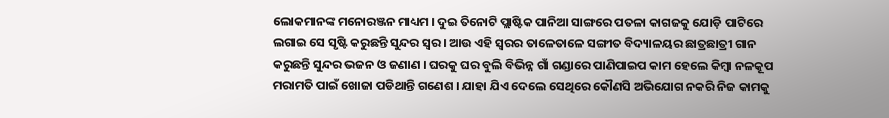ଲୋକମାନଙ୍କ ମନୋରଞ୍ଜନ ମାଧ୍ୟମ । ଦୁଇ ତିନୋଟି ପ୍ଲାଷ୍ଟିକ ପାନିଆ ସାଙ୍ଗରେ ପତଳା କାଗଜକୁ ଯୋଡ଼ି ପାଟିରେ ଲଗାଇ ସେ ସୃଷ୍ଟି କରୁଛନ୍ତି ସୁନ୍ଦର ସ୍ୱର । ଆଉ ଏହି ସ୍ୱରର ତାଳେତାଳେ ସଙ୍ଗୀତ ବିଦ୍ୟାଳୟର ଛାତ୍ରଛାତ୍ରୀ ଗାନ କରୁଛନ୍ତି ସୁନ୍ଦର ଭଜନ ଓ ଜଣାଣ । ଘରକୁ ଘର ବୁଲି ବିଭିନ୍ନ ଗାଁ ଗଣ୍ଡାରେ ପାଣିପାଇପ କାମ ହେଲେ କିମ୍ବା ନଳକୂପ ମରାମତି ପାଇଁ ଖୋଜା ପଡିଥାନ୍ତି ଗଣେଶ । ଯାହା ଯିଏ ଦେଲେ ସେଥିରେ କୌଣସି ଅଭିଯୋଗ ନକରି ନିଜ କାମକୁ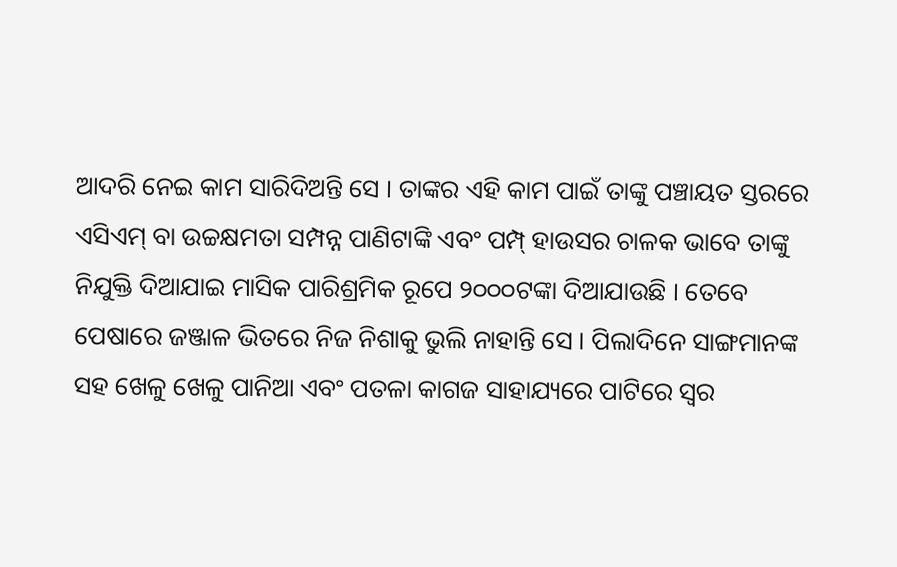ଆଦରି ନେଇ କାମ ସାରିଦିଅନ୍ତି ସେ । ତାଙ୍କର ଏହି କାମ ପାଇଁ ତାଙ୍କୁ ପଞ୍ଚାୟତ ସ୍ତରରେ ଏସିଏମ୍ ବା ଉଚ୍ଚକ୍ଷମତା ସମ୍ପନ୍ନ ପାଣିଟାଙ୍କି ଏବଂ ପମ୍ପ୍ ହାଉସର ଚାଳକ ଭାବେ ତାଙ୍କୁ ନିଯୁକ୍ତି ଦିଆଯାଇ ମାସିକ ପାରିଶ୍ରମିକ ରୂପେ ୨୦୦୦ଟଙ୍କା ଦିଆଯାଉଛି । ତେବେ ପେଷାରେ ଜଞ୍ଜାଳ ଭିତରେ ନିଜ ନିଶାକୁ ଭୁଲି ନାହାନ୍ତି ସେ । ପିଲାଦିନେ ସାଙ୍ଗମାନଙ୍କ ସହ ଖେଳୁ ଖେଳୁ ପାନିଆ ଏବଂ ପତଳା କାଗଜ ସାହାଯ୍ୟରେ ପାଟିରେ ସ୍ବର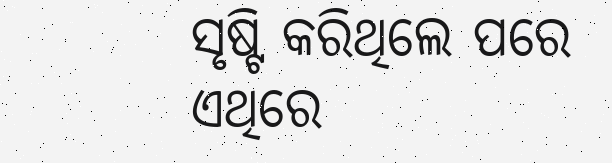ସୃଷ୍ଟି କରିଥିଲେ ପରେ ଏଥିରେ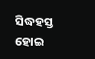ସିଦ୍ଧହସ୍ତ ହୋଇ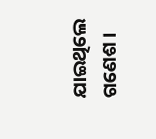ଯାଇଥିଲେ ଗଣେଶ ।